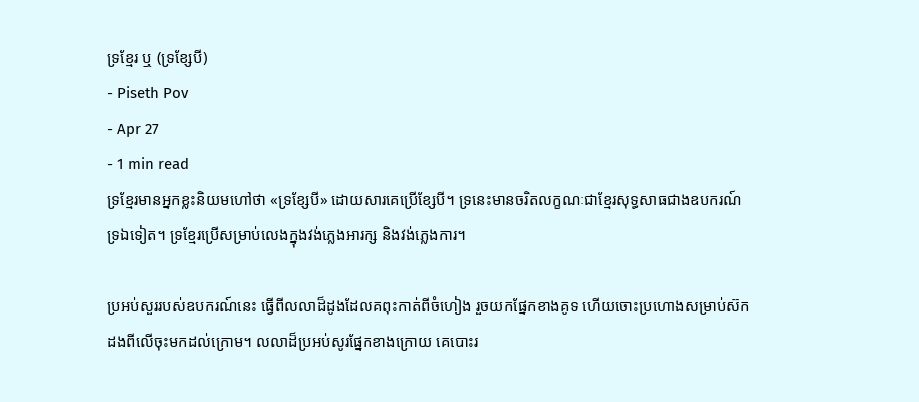ទ្រខ្មែរ ឬ (ទ្រខ្សែបី)
- Piseth Pov
- Apr 27
- 1 min read
ទ្រខ្មែរមានអ្នកខ្លះនិយមហៅថា «ទ្រខ្សែបី» ដោយសារគេប្រើខ្សែបី។ ទ្រនេះមានចរិតលក្ខណៈជាខ្មែរសុទ្ធសាធជាងឧបករណ៍ទ្រឯទៀត។ ទ្រខ្មែរប្រើសម្រាប់លេងក្នុងវង់ភ្លេងអារក្ស និងវង់ភ្លេងការ។

ប្រអប់សួររបស់ឧបករណ៍នេះ ធ្វើពីលលាដ៏ដូងដែលគពុះកាត់ពីចំហៀង រួចយកផ្នែកខាងគូទ ហើយចោះប្រហោងសម្រាប់ស៊កដងពីលើចុះមកដល់ក្រោម។ លលាដ៏ប្រអប់សូរផ្នែកខាងក្រោយ គេបោះរ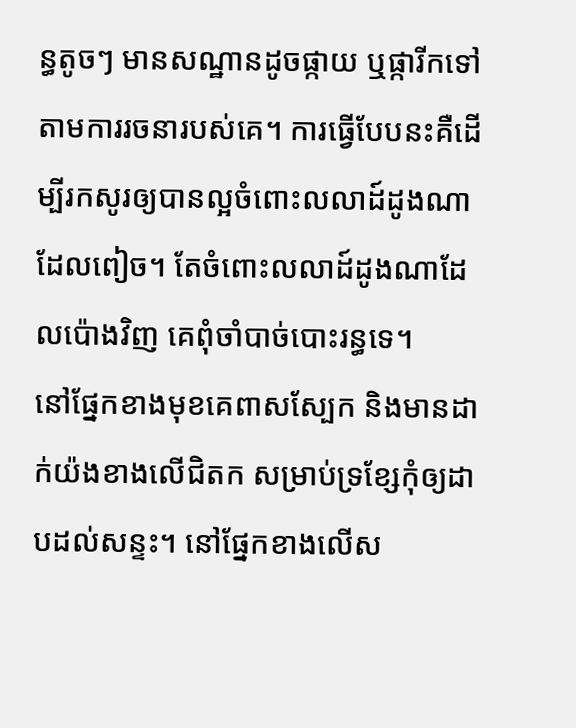ន្ធតូចៗ មានសណ្ឋានដូចផ្កាយ ឬផ្ការីកទៅតាមការរចនារបស់គេ។ ការធ្វើបែបនះគឺដើម្បីរកសូរឲ្យបានល្អចំពោះលលាដ៍ដូងណាដែលពៀច។ តែចំពោះលលាដ៍ដូងណាដែលប៉ោងវិញ គេពុំចាំបាច់បោះរន្ធទេ។
នៅផ្នែកខាងមុខគេពាសស្បែក និងមានដាក់យ៉ងខាងលើជិតក សម្រាប់ទ្រខ្សែកុំឲ្យដាបដល់សន្ទះ។ នៅផ្នែកខាងលើស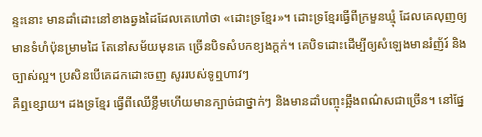ន្ទះនោះ មានដាំដោះនៅខាងឆ្វងដៃដែលគេហៅថា «ដោះទ្រខ្មែរ»។ ដោះទ្រខ្មែរធ្វើពីក្រមួនឃ្មុំ ដែលគេលុញឲ្យមានទំហំប៉ុនម្រាមដៃ តែនៅសម័យមុនគេ ច្រើនបិទសំបកខ្យងក្ដក់។ គេបិទដោះដើម្បីឲ្យសំឡេងមានរំញ័រ៍ និងច្បាស់ល្អ។ ប្រសិនបើគេដកដោះចញ សូររបស់ទូឮហាវៗ
គឺឮខ្សោយ។ ដងទ្រខ្មែរ ធ្វើពីឈើខ្លឹមហើយមានក្បាច់ជាថ្នាក់ៗ និងមានដាំបញ្ចុះឆ្អឹងពណ៌សជាច្រើន។ នៅផ្នែ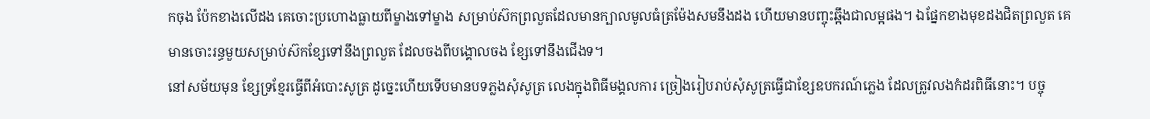កចុង ប៉ែកខាងលើដង គេចោះប្រហោងធ្លាយពីម្ខាងទៅម្ខាង សម្រាប់ស៊កព្រលួតដែលមានក្បាលមូលធំត្រម៉ែងសមនឹងដង ហើយមានបញ្ចុះឆ្អឹងជាលម្អផង។ ឯផ្នែកខាងមុខដងជិតព្រលួត គេមានចោះរន្ធមួយសម្រាប់ស៊កខ្សែទៅនឹងព្រលួត ដែលចងពីបង្គោលចង ខ្សែទៅនឹងជើងទ។
នៅសម័យមុន ខ្សែទ្រខ្មែរធ្វើពីអំបោះសូត្រ ដូច្នេះហើយទើបមានបទភ្លងសុំសូត្រ លេងក្នុងពិធីមង្គលការ ច្រៀងរៀបរាប់សុំសូត្រធ្វើជាខ្សែឧបករណ៍ភ្លេង ដែលត្រូវលងកំដរពិធីនោះ។ បច្ចុ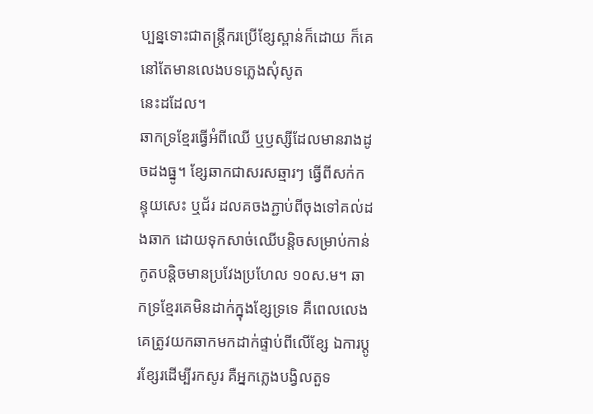ប្បន្នទោះជាតន្ត្រីករប្រើខ្សែស្ពាន់ក៏ដោយ ក៏គេនៅតែមានលេងបទភ្លេងសុំសូត
នេះដដែល។
ឆាកទ្រខ្មែរធ្វើអំពីឈើ ឬឫស្សីដែលមានរាងដូចដងធ្នូ។ ខ្សែឆាកជាសរសឆ្មារៗ ធ្វើពីសក់កន្ទុយសេះ ឬជ័រ ដលគចងភ្ជាប់ពីចុងទៅគល់ដងឆាក ដោយទុកសាច់ឈើបន្តិចសម្រាប់កាន់កូតបន្តិចមានប្រវែងប្រហែល ១០ស.ម។ ឆាកទ្រខ្មែរគេមិនដាក់ក្នុងខ្សែទ្រទេ គឺពេលលេងគេត្រូវយកឆាកមកដាក់ផ្ទាប់ពីលើខ្សែ ឯការប្តូរខ្សែរដើម្បីរកសូរ គឺអ្នកភ្លេងបង្វិលតួទ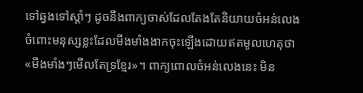ទៅឆ្វងទៅស្តាំៗ ដូចនឹងពាក្យចាស់ដែលតែងតែនិយាយចំអន់លេង ចំពោះមនុស្សខ្លះដែលមីងមាំងងាកចុះឡើងដោយឥតមូលហេតុថា «មីងមាំងៗមើលតែទ្រខ្មែរ»។ ពាក្យពោលចំអន់លេងនេះ មិន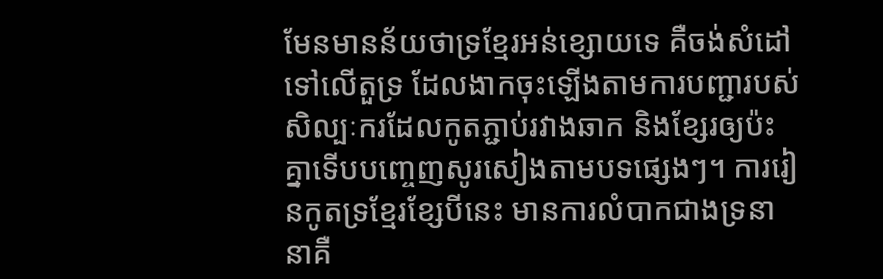មែនមានន័យថាទ្រខ្មែរអន់ខ្សោយទេ គឺចង់សំដៅទៅលើតួទ្រ ដែលងាកចុះឡើងតាមការបញ្ជារបស់សិល្បៈករដែលកូតភ្ជាប់រវាងឆាក និងខ្សែរឲ្យប៉ះគ្នាទើបបញ្ចេញសូរសៀងតាមបទផ្សេងៗ។ ការរៀនកូតទ្រខ្មែរខ្សែបីនេះ មានការលំបាកជាងទ្រនានាគឺ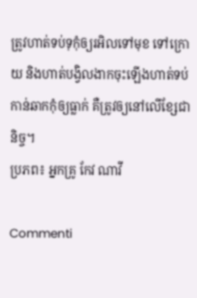ត្រូវហាត់ទប់ទុកុំឲ្យរអិលទៅមុខ ទៅក្រោយ និងហាត់បង្វិលងាកចុះឡើងហាត់ទប់ កាន់ឆាកកុំឲ្យធ្លាក់ គឺត្រូវឲ្យនៅលើខ្សែជានិច្ច។
ប្រភព៖ អ្នកគ្រូ កែវ ណាវី

Commenti